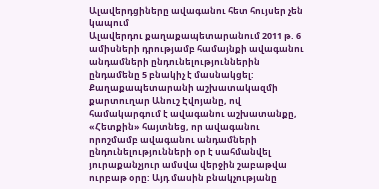Ալավերդցիները ավագանու հետ հույսեր չեն կապում
Ալավերդու քաղաքապետարանում 2011 թ. 6 ամիսների դրությամբ համայնքի ավագանու անդամների ընդունելություններին ընդամենը 5 բնակիչ է մասնակցել:
Քաղաքապետարանի աշխատակազմի քարտուղար Անուշ Էվոյանը, ով համակարգում է ավագանու աշխատանքը, «Հետքին» հայտնեց, որ ավագանու որոշմամբ ավագանու անդամների ընդունելությունների օր է սահմանվել յուրաքանչյուր ամսվա վերջին շաբաթվա ուրբաթ օրը: Այդ մասին բնակչությանը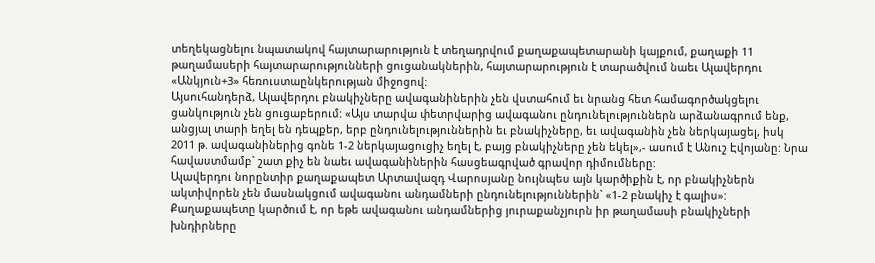տեղեկացնելու նպատակով հայտարարություն է տեղադրվում քաղաքապետարանի կայքում, քաղաքի 11 թաղամասերի հայտարարությունների ցուցանակներին, հայտարարություն է տարածվում նաեւ Ալավերդու «Անկյուն+3» հեռուստաընկերության միջոցով:
Այսուհանդերձ, Ալավերդու բնակիչները ավագանիներին չեն վստահում եւ նրանց հետ համագործակցելու ցանկություն չեն ցուցաբերում: «Այս տարվա փետրվարից ավագանու ընդունելություններն արձանագրում ենք, անցյալ տարի եղել են դեպքեր, երբ ընդունելություններին եւ բնակիչները, եւ ավագանին չեն ներկայացել, իսկ 2011 թ. ավագանիներից գոնե 1-2 ներկայացուցիչ եղել է, բայց բնակիչները չեն եկել»,- ասում է Անուշ Էվոյանը: Նրա հավաստմամբ` շատ քիչ են նաեւ ավագանիներին հասցեագրված գրավոր դիմումները:
Ալավերդու նորընտիր քաղաքապետ Արտավազդ Վարոսյանը նույնպես այն կարծիքին է, որ բնակիչներն ակտիվորեն չեն մասնակցում ավագանու անդամների ընդունելություններին` «1-2 բնակիչ է գալիս»: Քաղաքապետը կարծում է, որ եթե ավագանու անդամներից յուրաքանչյուրն իր թաղամասի բնակիչների խնդիրները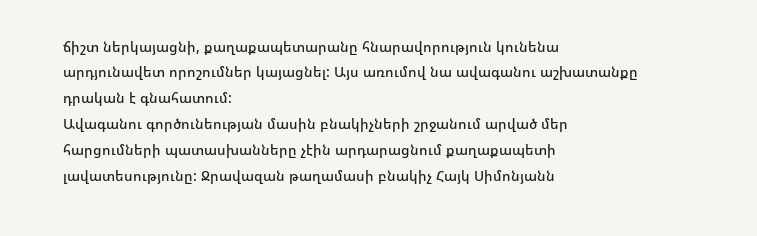ճիշտ ներկայացնի, քաղաքապետարանը հնարավորություն կունենա արդյունավետ որոշումներ կայացնել: Այս առումով նա ավագանու աշխատանքը դրական է գնահատում:
Ավագանու գործունեության մասին բնակիչների շրջանում արված մեր հարցումների պատասխանները չէին արդարացնում քաղաքապետի լավատեսությունը: Ջրավազան թաղամասի բնակիչ Հայկ Սիմոնյանն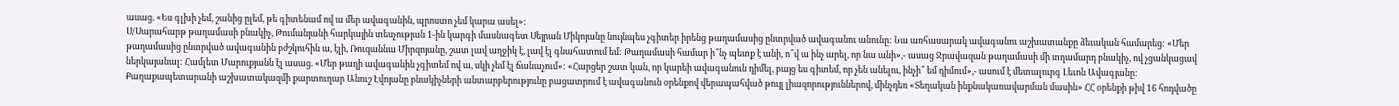ասաց. «Ես գլխի չեմ, շանից ըլեմ, թե գիտենամ ով ա մեր ավագանին, պրոստո չեմ կարա ասել»:
Ս/Սարահարթ թաղամասի բնակիչ, Թումանյանի հարկային տեսչության 1-ին կարգի մասնագետ Սեյրան Միկոյանը նույնպես չգիտեր իրենց թաղամասից ընտրված ավագանու անունը: Նա առհասարակ ավագանու աշխատանքը ձեւական համարեց: «Մեր թաղամասից ընտրված ավագանին բժշկուհին ա, էլի, Ռուզաննա Միրզոյանը, շատ լավ աղջիկ է, լավ էլ գնահատում եմ: Թաղամասի համար ի՞նչ պետք է անի, ո՞վ ա ինչ արել, որ նա անի»,- ասաց Ջրավազան թաղամասի մի տղամարդ բնակիչ, ով չցանկացավ ներկայանալ: Համլետ Մարուքյանն էլ ասաց. «Մեր թաղի ավագանին չգիտեմ ով ա, սկի չեմ էլ ճանաչում»: «Հարցեր շատ կան, որ կարեի ավագանուն դիմել, բայց ես գիտեմ, որ չեն անելու, ինչի՞ եմ դիմում»,- ասում է մետալուրգ Լեւոն Ավագյանը:
Քաղաքապետարանի աշխատակազմի քարտուղար Անուշ Էվոյանը բնակիչների անտարբերությունը բացատրում է ավագանուն օրենքով վերապահված թույլ լիազորություններով, մինչդեռ «Տեղական ինքնակառավարման մասին» ՀՀ օրենքի թիվ 16 հոդվածը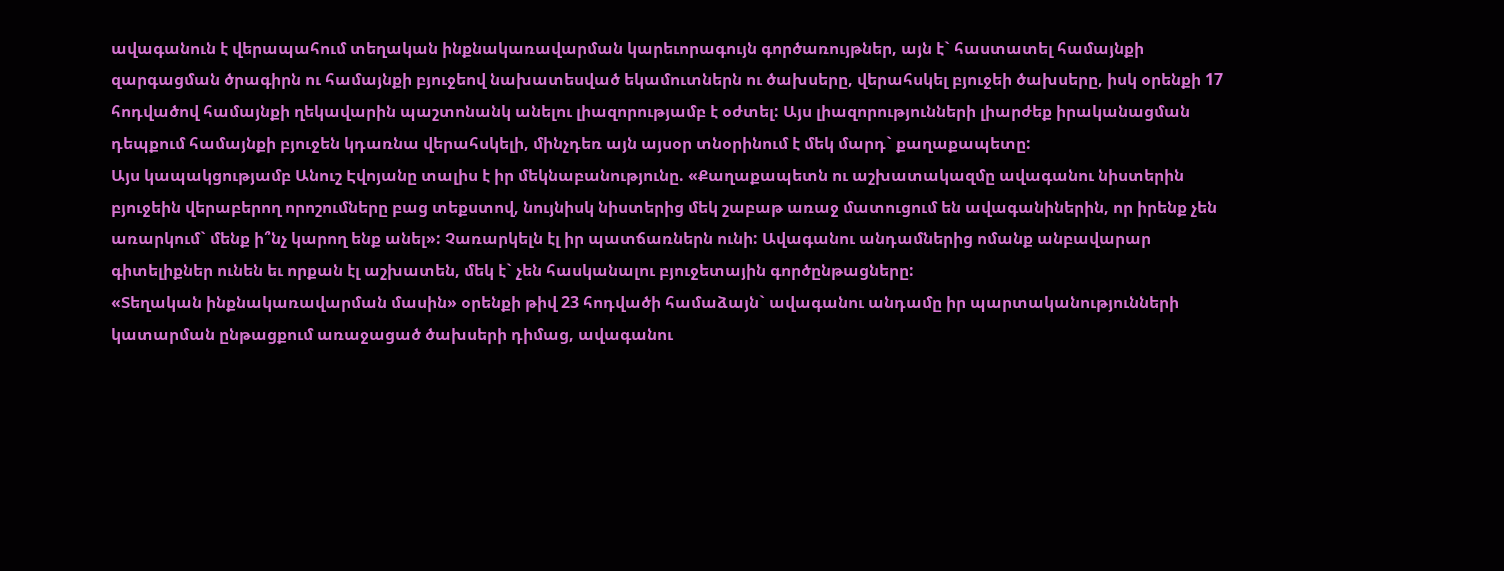ավագանուն է վերապահում տեղական ինքնակառավարման կարեւորագույն գործառույթներ, այն է` հաստատել համայնքի զարգացման ծրագիրն ու համայնքի բյուջեով նախատեսված եկամուտներն ու ծախսերը, վերահսկել բյուջեի ծախսերը, իսկ օրենքի 17 հոդվածով համայնքի ղեկավարին պաշտոնանկ անելու լիազորությամբ է օժտել: Այս լիազորությունների լիարժեք իրականացման դեպքում համայնքի բյուջեն կդառնա վերահսկելի, մինչդեռ այն այսօր տնօրինում է մեկ մարդ` քաղաքապետը:
Այս կապակցությամբ Անուշ Էվոյանը տալիս է իր մեկնաբանությունը. «Քաղաքապետն ու աշխատակազմը ավագանու նիստերին բյուջեին վերաբերող որոշումները բաց տեքստով, նույնիսկ նիստերից մեկ շաբաթ առաջ մատուցում են ավագանիներին, որ իրենք չեն առարկում` մենք ի՞նչ կարող ենք անել»: Չառարկելն էլ իր պատճառներն ունի: Ավագանու անդամներից ոմանք անբավարար գիտելիքներ ունեն եւ որքան էլ աշխատեն, մեկ է` չեն հասկանալու բյուջետային գործընթացները:
«Տեղական ինքնակառավարման մասին» օրենքի թիվ 23 հոդվածի համաձայն` ավագանու անդամը իր պարտականությունների կատարման ընթացքում առաջացած ծախսերի դիմաց, ավագանու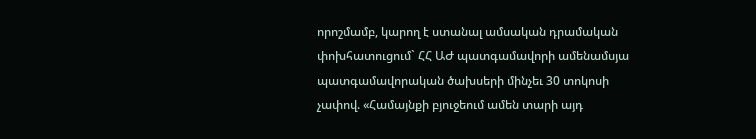որոշմամբ, կարող է ստանալ ամսական դրամական փոխհատուցում` ՀՀ ԱԺ պատգամավորի ամենամսյա պատգամավորական ծախսերի մինչեւ 30 տոկոսի չափով. «Համայնքի բյուջեում ամեն տարի այդ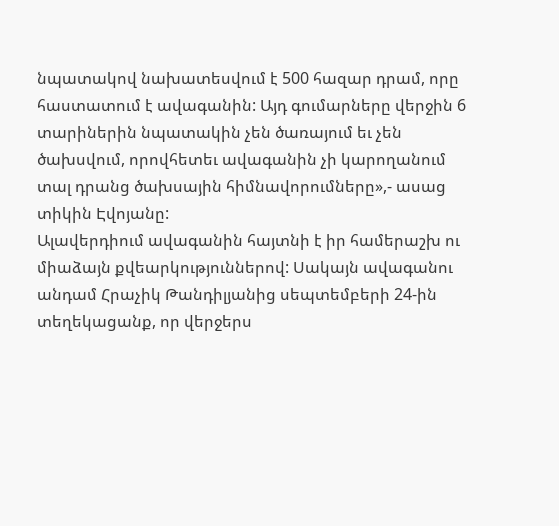նպատակով նախատեսվում է 500 հազար դրամ, որը հաստատում է ավագանին: Այդ գումարները վերջին 6 տարիներին նպատակին չեն ծառայում եւ չեն ծախսվում, որովհետեւ ավագանին չի կարողանում տալ դրանց ծախսային հիմնավորումները»,- ասաց տիկին Էվոյանը:
Ալավերդիում ավագանին հայտնի է իր համերաշխ ու միաձայն քվեարկություններով: Սակայն ավագանու անդամ Հրաչիկ Թանդիլյանից սեպտեմբերի 24-ին տեղեկացանք, որ վերջերս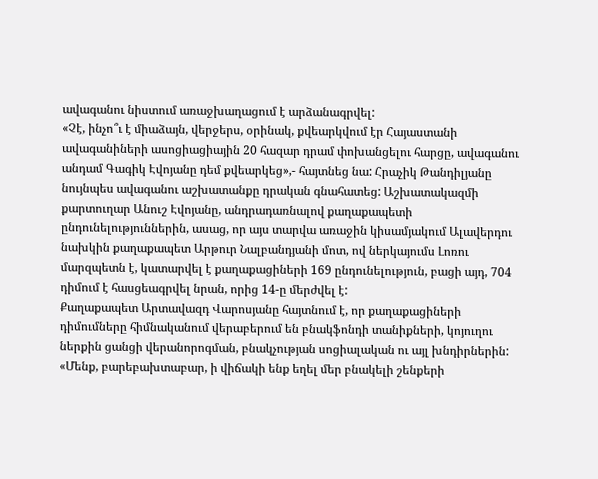ավագանու նիստում առաջխաղացում է արձանագրվել:
«Չէ, ինչո՞ւ է միաձայն, վերջերս, օրինակ, քվեարկվում էր Հայաստանի ավագանիների ասոցիացիային 20 հազար դրամ փոխանցելու հարցը, ավագանու անդամ Գագիկ Էվոյանը դեմ քվեարկեց»,- հայտնեց նա: Հրաչիկ Թանդիլյանը նույնպես ավագանու աշխատանքը դրական գնահատեց: Աշխատակազմի քարտուղար Անուշ Էվոյանը, անդրադառնալով քաղաքապետի ընդունելություններին, ասաց, որ այս տարվա առաջին կիսամյակում Ալավերդու նախկին քաղաքապետ Արթուր Նալբանդյանի մոտ, ով ներկայումս Լոռու մարզպետն է, կատարվել է քաղաքացիների 169 ընդունելություն, բացի այդ, 704 դիմում է հասցեագրվել նրան, որից 14-ը մերժվել է:
Քաղաքապետ Արտավազդ Վարոսյանը հայտնում է, որ քաղաքացիների դիմումները հիմնականում վերաբերում են բնակֆոնդի տանիքների, կոյուղու ներքին ցանցի վերանորոգման, բնակչության սոցիալական ու այլ խնդիրներին: «Մենք, բարեբախտաբար, ի վիճակի ենք եղել մեր բնակելի շենքերի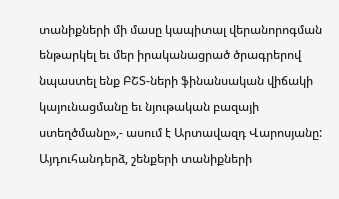տանիքների մի մասը կապիտալ վերանորոգման ենթարկել եւ մեր իրականացրած ծրագրերով նպաստել ենք ԲՇՏ-ների ֆինանսական վիճակի կայունացմանը եւ նյութական բազայի ստեղծմանը»,- ասում է Արտավազդ Վարոսյանը:
Այդուհանդերձ, շենքերի տանիքների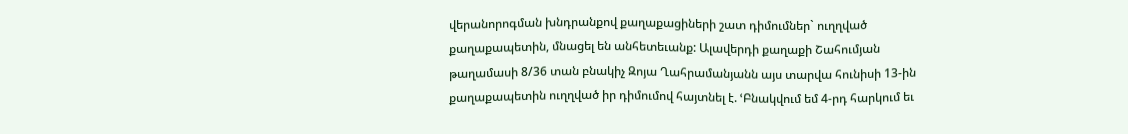վերանորոգման խնդրանքով քաղաքացիների շատ դիմումներ` ուղղված քաղաքապետին, մնացել են անհետեւանք: Ալավերդի քաղաքի Շահումյան թաղամասի 8/36 տան բնակիչ Զոյա Ղահրամանյանն այս տարվա հունիսի 13-ին քաղաքապետին ուղղված իր դիմումով հայտնել է. ՙԲնակվում եմ 4-րդ հարկում եւ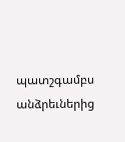պատշգամբս անձրեւներից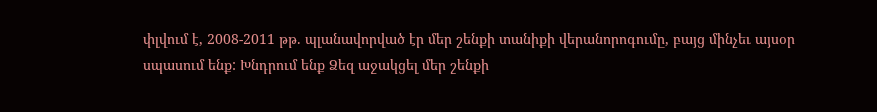փլվում է, 2008-2011 թթ. պլանավորված էր մեր շենքի տանիքի վերանորոգումը, բայց մինչեւ այսօր սպասում ենք: Խնդրում ենք Ձեզ աջակցել մեր շենքի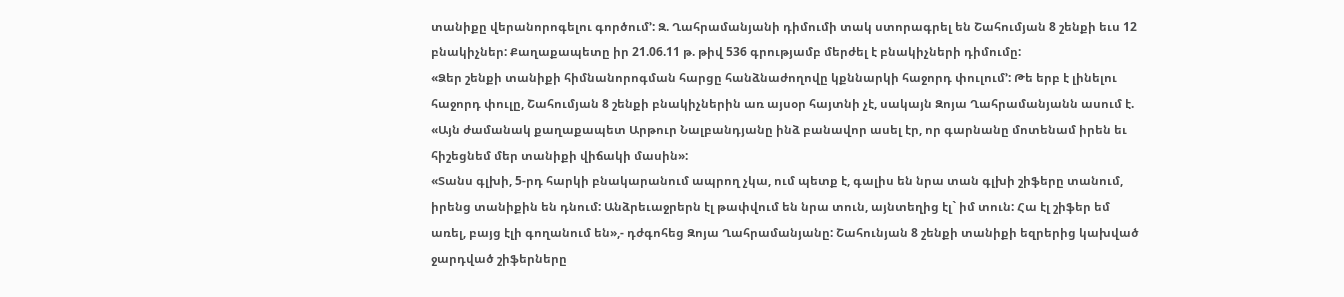տանիքը վերանորոգելու գործում՚: Զ. Ղահրամանյանի դիմումի տակ ստորագրել են Շահումյան 8 շենքի եւս 12 բնակիչներ: Քաղաքապետը իր 21.06.11 թ. թիվ 536 գրությամբ մերժել է բնակիչների դիմումը:
«Ձեր շենքի տանիքի հիմնանորոգման հարցը հանձնաժողովը կքննարկի հաջորդ փուլում՚: Թե երբ է լինելու հաջորդ փուլը, Շահումյան 8 շենքի բնակիչներին առ այսօր հայտնի չէ, սակայն Զոյա Ղահրամանյանն ասում է. «Այն ժամանակ քաղաքապետ Արթուր Նալբանդյանը ինձ բանավոր ասել էր, որ գարնանը մոտենամ իրեն եւ հիշեցնեմ մեր տանիքի վիճակի մասին»:
«Տանս գլխի, 5-րդ հարկի բնակարանում ապրող չկա, ում պետք է, գալիս են նրա տան գլխի շիֆերը տանում, իրենց տանիքին են դնում: Անձրեւաջրերն էլ թափվում են նրա տուն, այնտեղից էլ` իմ տուն: Հա էլ շիֆեր եմ առել, բայց էլի գողանում են»,- դժգոհեց Զոյա Ղահրամանյանը: Շահունյան 8 շենքի տանիքի եզրերից կախված ջարդված շիֆերները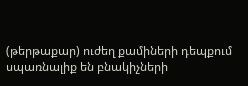(թերթաքար) ուժեղ քամիների դեպքում սպառնալիք են բնակիչների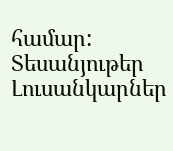համար:
Տեսանյութեր
Լուսանկարներ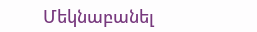Մեկնաբանել